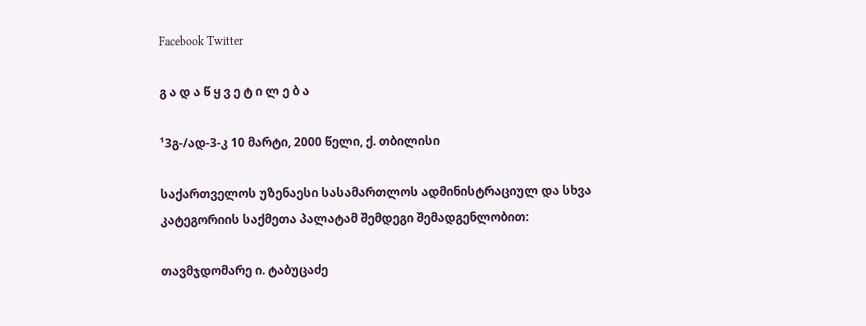Facebook Twitter

გ ა დ ა წ ყ ვ ე ტ ი ლ ე ბ ა

¹3გ-/ად-3-კ 10 მარტი, 2000 წელი, ქ. თბილისი

საქართველოს უზენაესი სასამართლოს ადმინისტრაციულ და სხვა კატეგორიის საქმეთა პალატამ შემდეგი შემადგენლობით:

თავმჯდომარე ი. ტაბუცაძე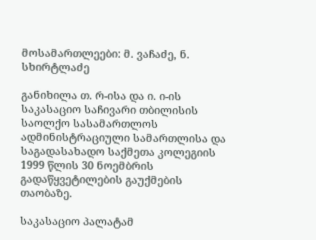მოსამართლეები: მ. ვაჩაძე, ნ. სხირტლაძე

განიხილა თ. რ-ისა და ი. ი-ის საკასაციო საჩივარი თბილისის საოლქო სასამართლოს ადმინისტრაციული სამართლისა და საგადასახადო საქმეთა კოლეგიის 1999 წლის 30 ნოემბრის გადაწყვეტილების გაუქმების თაობაზე.

საკასაციო პალატამ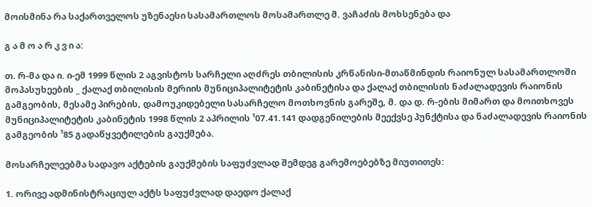მოისმინა რა საქართველოს უზენაესი სასამართლოს მოსამართლე მ. ვაჩაძის მოხსენება და

გ ა მ ო ა რ კ ვ ი ა:

თ. რ-მა და ი. ი-ემ 1999 წლის 2 აგვისტოს სარჩელი აღძრეს თბილისის კრწანისი-მთაწმინდის რაიონულ სასამართლოში მოპასუხეების _ ქალაქ თბილისის მერიის მუნიციპალიტეტის კაბინეტისა და ქალაქ თბილისის ნაძალადევის რაიონის გამგეობის, მესამე პირების, დამოუკიდებელი სასარჩელო მოთხოვნის გარეშე, მ. და დ. რ-ების მიმართ და მოითხოვეს მუნიციპალიტეტის კაბინეტის 1998 წლის 2 აპრილის ¹07.41.141 დადგენილების მეექვსე პუნქტისა და ნაძალადევის რაიონის გამგეობის ¹85 გადაწყვეტილების გაუქმება.

მოსარჩელეებმა სადავო აქტების გაუქმების საფუძვლად შემდეგ გარემოებებზე მიუთითეს:

1. ორივე ადმინისტრაციულ აქტს საფუძვლად დაედო ქალაქ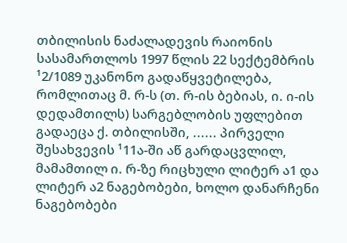თბილისის ნაძალადევის რაიონის სასამართლოს 1997 წლის 22 სექტემბრის ¹2/1089 უკანონო გადაწყვეტილება, რომლითაც მ. რ-ს (თ. რ-ის ბებიას, ი. ი-ის დედამთილს) სარგებლობის უფლებით გადაეცა ქ. თბილისში, ...... პირველი შესახვევის ¹11ა-ში აწ გარდაცვლილ, მამამთილ ი. რ-ზე რიცხული ლიტერ ა1 და ლიტერ ა2 ნაგებობები, ხოლო დანარჩენი ნაგებობები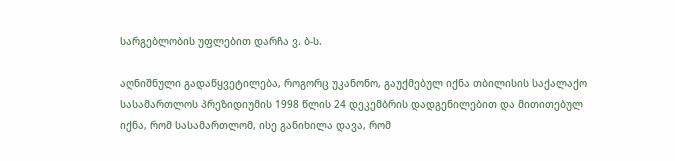სარგებლობის უფლებით დარჩა ვ. ბ-ს.

აღნიშნული გადაწყვეტილება, როგორც უკანონო, გაუქმებულ იქნა თბილისის საქალაქო სასამართლოს პრეზიდიუმის 1998 წლის 24 დეკემბრის დადგენილებით და მითითებულ იქნა, რომ სასამართლომ, ისე განიხილა დავა, რომ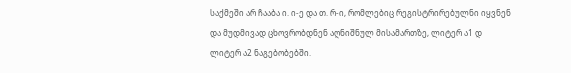საქმეში არ ჩააბა ი. ი-ე და თ. რ-ი, რომლებიც რეგისტრირებულნი იყვნენ და მუდმივად ცხოვრობდნენ აღნიშნულ მისამართზე, ლიტერ ა1 დ ლიტერ ა2 ნაგებობებში.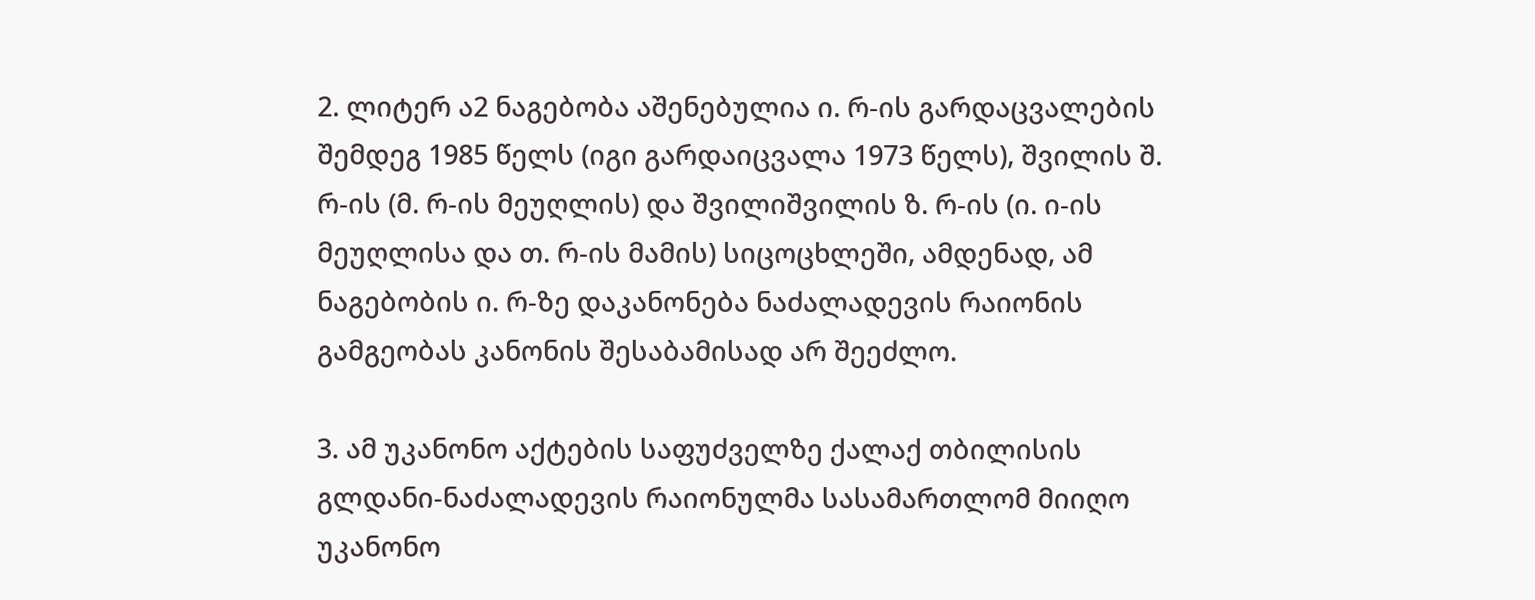2. ლიტერ ა2 ნაგებობა აშენებულია ი. რ-ის გარდაცვალების შემდეგ 1985 წელს (იგი გარდაიცვალა 1973 წელს), შვილის შ. რ-ის (მ. რ-ის მეუღლის) და შვილიშვილის ზ. რ-ის (ი. ი-ის მეუღლისა და თ. რ-ის მამის) სიცოცხლეში, ამდენად, ამ ნაგებობის ი. რ-ზე დაკანონება ნაძალადევის რაიონის გამგეობას კანონის შესაბამისად არ შეეძლო.

3. ამ უკანონო აქტების საფუძველზე ქალაქ თბილისის გლდანი-ნაძალადევის რაიონულმა სასამართლომ მიიღო უკანონო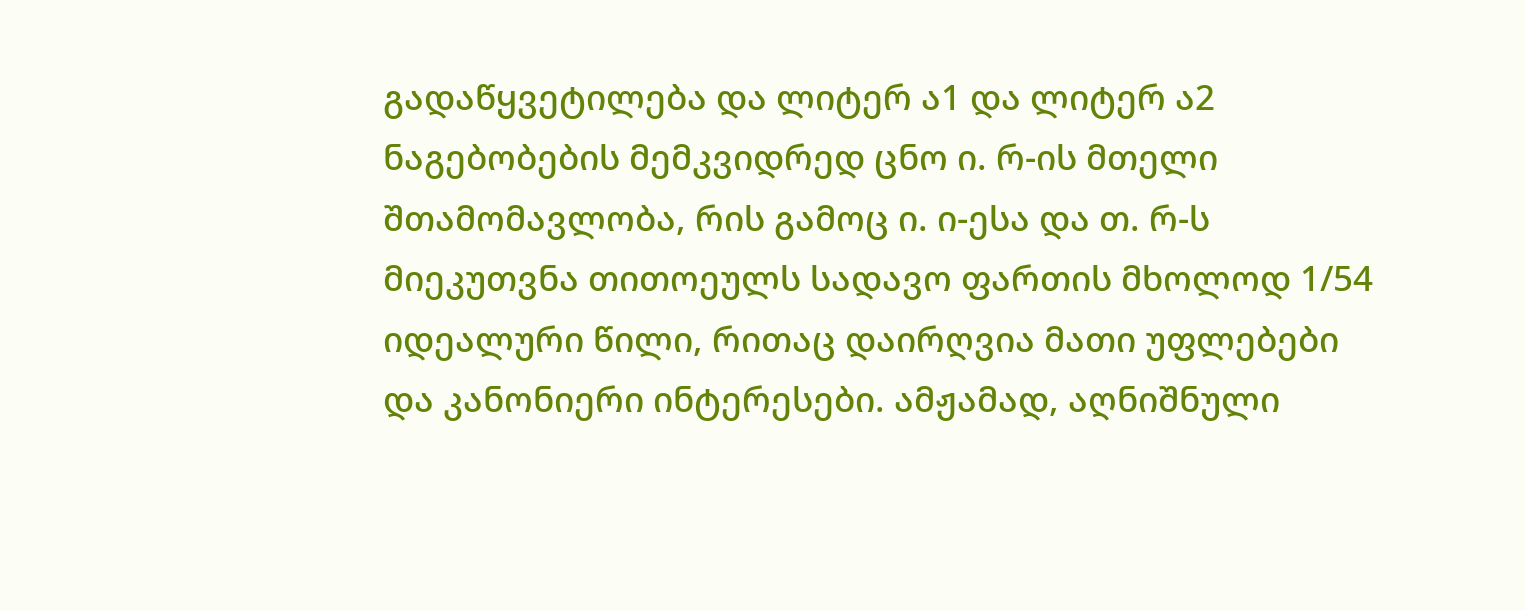გადაწყვეტილება და ლიტერ ა1 და ლიტერ ა2 ნაგებობების მემკვიდრედ ცნო ი. რ-ის მთელი შთამომავლობა, რის გამოც ი. ი-ესა და თ. რ-ს მიეკუთვნა თითოეულს სადავო ფართის მხოლოდ 1/54 იდეალური წილი, რითაც დაირღვია მათი უფლებები და კანონიერი ინტერესები. ამჟამად, აღნიშნული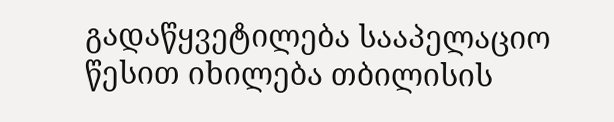გადაწყვეტილება სააპელაციო წესით იხილება თბილისის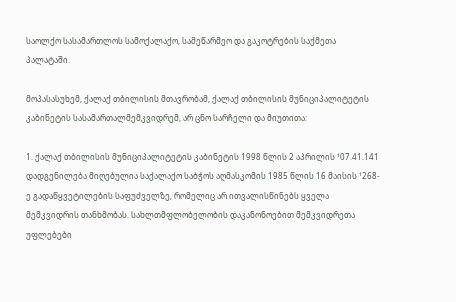საოლქო სასამართლოს სამოქალაქო, სამეწარმეო და გაკოტრების საქმეთა პალატაში.

მოპასასუხემ, ქალაქ თბილისის მთავრობამ, ქალაქ თბილისის მუნიციპალიტეტის კაბინეტის სასამართალმემკვიდრემ, არ ცნო სარჩელი და მიუთითა:

1. ქალაქ თბილისის მუნიციპალიტეტის კაბინეტის 1998 წლის 2 აპრილის ¹07.41.141 დადგენილება მიღებულია საქალაქო საბჭოს აღმასკომის 1985 წლის 16 მაისის ¹268-ე გადაწყვეტილების საფუძველზე, რომელიც არ ითვალისწინებს ყველა მემკვიდრის თანხმობას. სახლთმფლობელობის დაკანონოებით მემკვიდრეთა უფლებები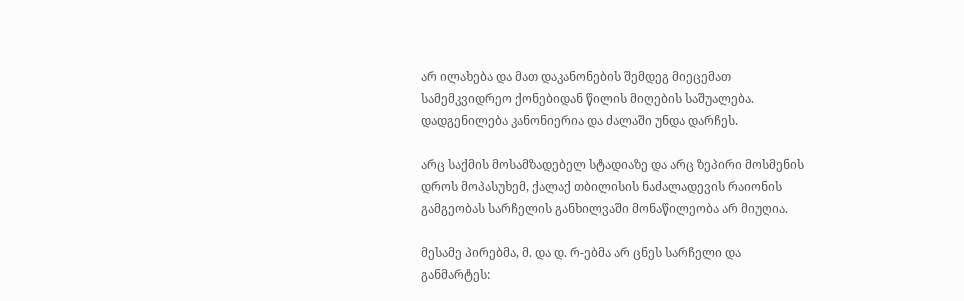არ ილახება და მათ დაკანონების შემდეგ მიეცემათ სამემკვიდრეო ქონებიდან წილის მიღების საშუალება. დადგენილება კანონიერია და ძალაში უნდა დარჩეს.

არც საქმის მოსამზადებელ სტადიაზე და არც ზეპირი მოსმენის დროს მოპასუხემ, ქალაქ თბილისის ნაძალადევის რაიონის გამგეობას სარჩელის განხილვაში მონაწილეობა არ მიუღია.

მესამე პირებმა, მ. და დ. რ-ებმა არ ცნეს სარჩელი და განმარტეს: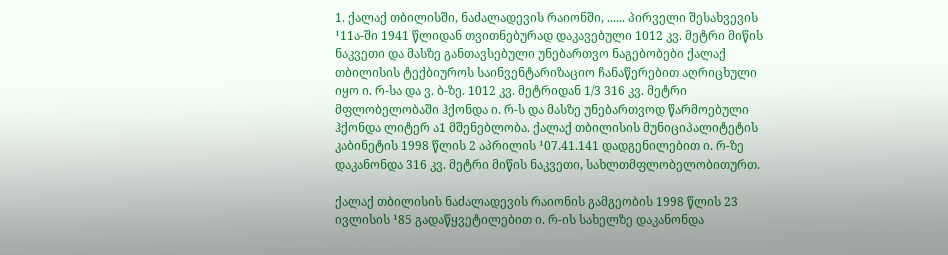1. ქალაქ თბილისში, ნაძალადევის რაიონში, ...... პირველი შესახვევის ¹11ა-ში 1941 წლიდან თვითნებურად დაკავებული 1012 კვ. მეტრი მიწის ნაკვეთი და მასზე განთავსებული უნებართვო ნაგებობები ქალაქ თბილისის ტექბიუროს საინვენტარიზაციო ჩანაწერებით აღრიცხული იყო ი. რ-სა და ვ. ბ-ზე. 1012 კვ. მეტრიდან 1/3 316 კვ. მეტრი მფლობელობაში ჰქონდა ი. რ-ს და მასზე უნებართვოდ წარმოებული ჰქონდა ლიტერ ა1 მშენებლობა. ქალაქ თბილისის მუნიციპალიტეტის კაბინეტის 1998 წლის 2 აპრილის ¹07.41.141 დადგენილებით ი. რ-ზე დაკანონდა 316 კვ. მეტრი მიწის ნაკვეთი, სახლთმფლობელობითურთ.

ქალაქ თბილისის ნაძალადევის რაიონის გამგეობის 1998 წლის 23 ივლისის ¹85 გადაწყვეტილებით ი. რ-ის სახელზე დაკანონდა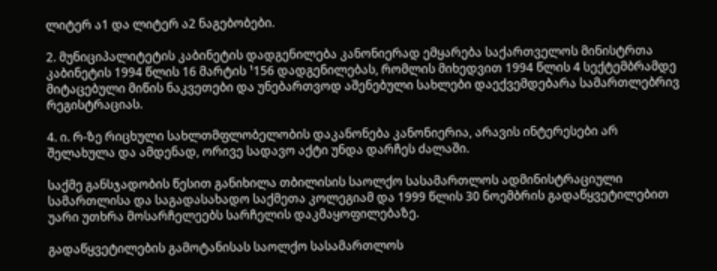ლიტერ ა1 და ლიტერ ა2 ნაგებობები.

2. მუნიციპალიტეტის კაბინეტის დადგენილება კანონიერად ემყარება საქართველოს მინისტრთა კაბინეტის 1994 წლის 16 მარტის ¹156 დადგენილებას, რომლის მიხედვით 1994 წლის 4 სექტემბრამდე მიტაცებული მიწის ნაკვეთები და უნებართვოდ აშენებული სახლები დაექვემდებარა სამართლებრივ რეგისტრაციას.

4. ი. რ-ზე რიცხული სახლთმფლობელობის დაკანონება კანონიერია, არავის ინტერესები არ შელახულა და ამდენად, ორივე სადავო აქტი უნდა დარჩეს ძალაში.

საქმე განსჯადობის წესით განიხილა თბილისის საოლქო სასამართლოს ადმინისტრაციული სამართლისა და საგადასახადო საქმეთა კოლეგიამ და 1999 წლის 30 ნოემბრის გადაწყვეტილებით უარი უთხრა მოსარჩელეებს სარჩელის დაკმაყოფილებაზე.

გადაწყვეტილების გამოტანისას საოლქო სასამართლოს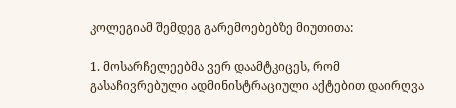კოლეგიამ შემდეგ გარემოებებზე მიუთითა:

1. მოსარჩელეებმა ვერ დაამტკიცეს, რომ გასაჩივრებული ადმინისტრაციული აქტებით დაირღვა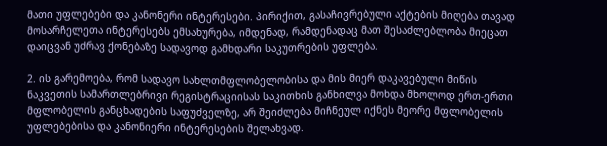მათი უფლებები და კანონერი ინტერესები. პირიქით, გასაჩივრებული აქტების მიღება თავად მოსარჩელეთა ინტერესებს ემსახურება, იმდენად, რამდენადაც მათ შესაძლებლობა მიეცათ დაიცვან უძრავ ქონებაზე სადავოდ გამხდარი საკუთრების უფლება.

2. ის გარემოება, რომ სადავო სახლთმფლობელობისა და მის მიერ დაკავებული მიწის ნაკვეთის სამართლებრივი რეგისტრაციისას საკითხის განხილვა მოხდა მხოლოდ ერთ-ერთი მფლობელის განცხადების საფუძველზე, არ შეიძლება მიჩნეულ იქნეს მეორე მფლობელის უფლებებისა და კანონიერი ინტერესების შელახვად.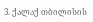3. ქალაქ თბილისის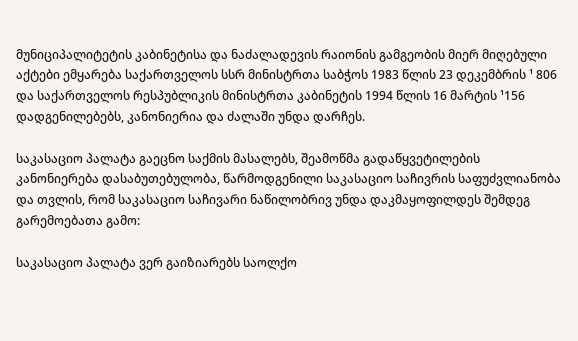მუნიციპალიტეტის კაბინეტისა და ნაძალადევის რაიონის გამგეობის მიერ მიღებული აქტები ემყარება საქართველოს სსრ მინისტრთა საბჭოს 1983 წლის 23 დეკემბრის ¹ 806 და საქართველოს რესპუბლიკის მინისტრთა კაბინეტის 1994 წლის 16 მარტის ¹156 დადგენილებებს, კანონიერია და ძალაში უნდა დარჩეს.

საკასაციო პალატა გაეცნო საქმის მასალებს, შეამოწმა გადაწყვეტილების კანონიერება დასაბუთებულობა, წარმოდგენილი საკასაციო საჩივრის საფუძვლიანობა და თვლის, რომ საკასაციო საჩივარი ნაწილობრივ უნდა დაკმაყოფილდეს შემდეგ გარემოებათა გამო:

საკასაციო პალატა ვერ გაიზიარებს საოლქო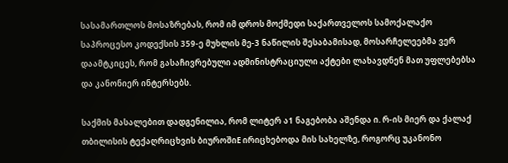სასამართლოს მოსაზრებას, რომ იმ დროს მოქმედი საქართველოს სამოქალაქო საპროცესო კოდექსის 359-ე მუხლის მე-3 ნაწილის შესაბამისად, მოსარჩელეებმა ვერ დაამტკიცეს, რომ გასაჩივრებული ადმინისტრაციული აქტები ლახავდნენ მათ უფლებებსა და კანონიერ ინტერსებს.

საქმის მასალებით დადგენილია, რომ ლიტერ ა1 ნაგებობა აშენდა ი. რ-ის მიერ და ქალაქ თბილისის ტექაღრიცხვის ბიუროშიE ირიცხებოდა მის სახელზე, როგორც უკანონო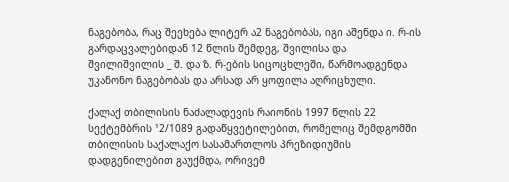ნაგებობა, რაც შეეხება ლიტერ ა2 ნაგებობას, იგი აშენდა ი. რ-ის გარდაცვალებიდან 12 წლის შემდეგ, შვილისა და შვილიშვილის _ შ. და ზ. რ-ების სიცოცხლეში, წარმოადგენდა უკანონო ნაგებობას და არსად არ ყოფილა აღრიცხული.

ქალაქ თბილისის ნაძალადევის რაიონის 1997 წლის 22 სექტემბრის ¹2/1089 გადაწყვეტილებით, რომელიც შემდგომში თბილისის საქალაქო სასამართლოს პრეზიდიუმის დადგენილებით გაუქმდა, ორივემ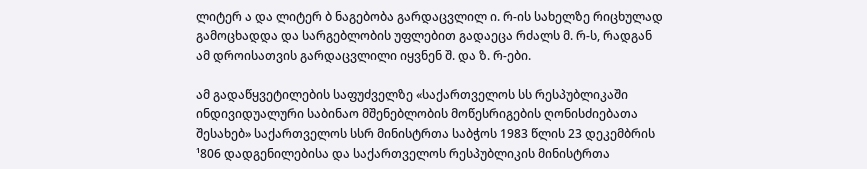ლიტერ ა და ლიტერ ბ ნაგებობა გარდაცვლილ ი. რ-ის სახელზე რიცხულად გამოცხადდა და სარგებლობის უფლებით გადაეცა რძალს მ. რ-ს, რადგან ამ დროისათვის გარდაცვლილი იყვნენ შ. და ზ. რ-ები.

ამ გადაწყვეტილების საფუძველზე «საქართველოს სს რესპუბლიკაში ინდივიდუალური საბინაო მშენებლობის მოწესრიგების ღონისძიებათა შესახებ» საქართველოს სსრ მინისტრთა საბჭოს 1983 წლის 23 დეკემბრის ¹806 დადგენილებისა და საქართველოს რესპუბლიკის მინისტრთა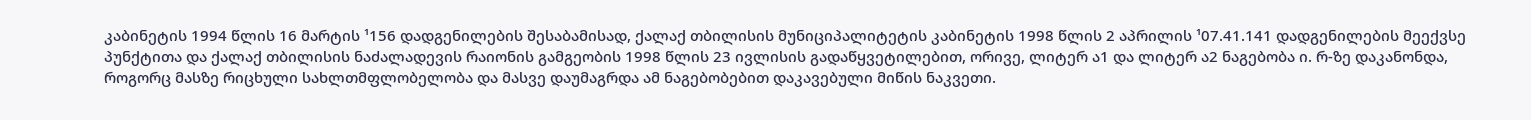კაბინეტის 1994 წლის 16 მარტის ¹156 დადგენილების შესაბამისად, ქალაქ თბილისის მუნიციპალიტეტის კაბინეტის 1998 წლის 2 აპრილის ¹07.41.141 დადგენილების მეექვსე პუნქტითა და ქალაქ თბილისის ნაძალადევის რაიონის გამგეობის 1998 წლის 23 ივლისის გადაწყვეტილებით, ორივე, ლიტერ ა1 და ლიტერ ა2 ნაგებობა ი. რ-ზე დაკანონდა, როგორც მასზე რიცხული სახლთმფლობელობა და მასვე დაუმაგრდა ამ ნაგებობებით დაკავებული მიწის ნაკვეთი.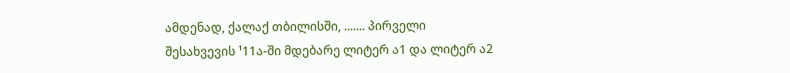ამდენად, ქალაქ თბილისში, ....... პირველი შესახვევის ¹11ა-ში მდებარე ლიტერ ა1 და ლიტერ ა2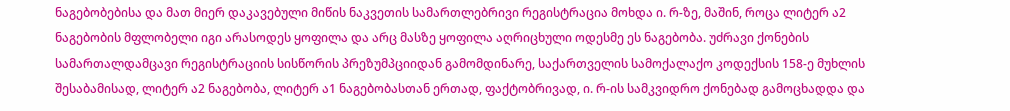ნაგებობებისა და მათ მიერ დაკავებული მიწის ნაკვეთის სამართლებრივი რეგისტრაცია მოხდა ი. რ-ზე, მაშინ, როცა ლიტერ ა2 ნაგებობის მფლობელი იგი არასოდეს ყოფილა და არც მასზე ყოფილა აღრიცხული ოდესმე ეს ნაგებობა. უძრავი ქონების სამართალდამცავი რეგისტრაციის სისწორის პრეზუმპციიდან გამომდინარე, საქართველის სამოქალაქო კოდექსის 158-ე მუხლის შესაბამისად, ლიტერ ა2 ნაგებობა, ლიტერ ა1 ნაგებობასთან ერთად, ფაქტობრივად, ი. რ-ის სამკვიდრო ქონებად გამოცხადდა და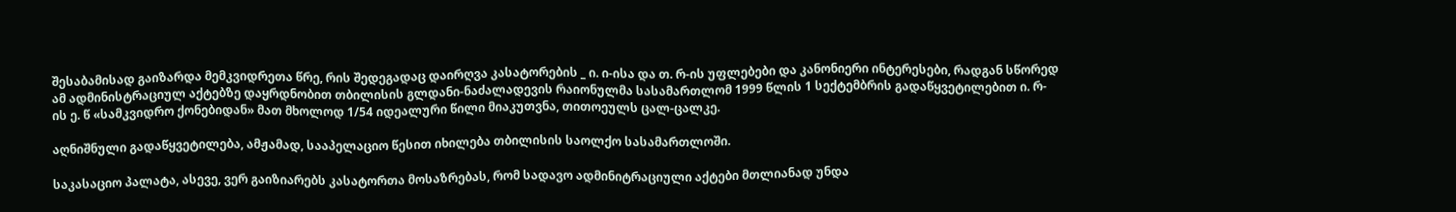შესაბამისად გაიზარდა მემკვიდრეთა წრე, რის შედეგადაც დაირღვა კასატორების _ ი. ი-ისა და თ. რ-ის უფლებები და კანონიერი ინტერესები, რადგან სწორედ ამ ადმინისტრაციულ აქტებზე დაყრდნობით თბილისის გლდანი-ნაძალადევის რაიონულმა სასამართლომ 1999 წლის 1 სექტემბრის გადაწყვეტილებით ი. რ-ის ე. წ «სამკვიდრო ქონებიდან» მათ მხოლოდ 1/54 იდეალური წილი მიაკუთვნა, თითოეულს ცალ-ცალკე.

აღნიშნული გადაწყვეტილება, ამჟამად, სააპელაციო წესით იხილება თბილისის საოლქო სასამართლოში.

საკასაციო პალატა, ასევე, ვერ გაიზიარებს კასატორთა მოსაზრებას, რომ სადავო ადმინიტრაციული აქტები მთლიანად უნდა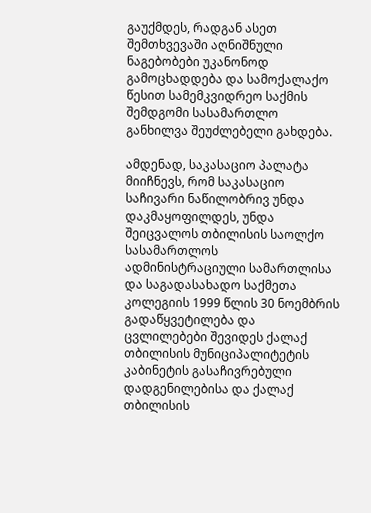გაუქმდეს, რადგან ასეთ შემთხვევაში აღნიშნული ნაგებობები უკანონოდ გამოცხადდება და სამოქალაქო წესით სამემკვიდრეო საქმის შემდგომი სასამართლო განხილვა შეუძლებელი გახდება.

ამდენად, საკასაციო პალატა მიიჩნევს, რომ საკასაციო საჩივარი ნაწილობრივ უნდა დაკმაყოფილდეს, უნდა შეიცვალოს თბილისის საოლქო სასამართლოს ადმინისტრაციული სამართლისა და საგადასახადო საქმეთა კოლეგიის 1999 წლის 30 ნოემბრის გადაწყვეტილება და ცვლილებები შევიდეს ქალაქ თბილისის მუნიციპალიტეტის კაბინეტის გასაჩივრებული დადგენილებისა და ქალაქ თბილისის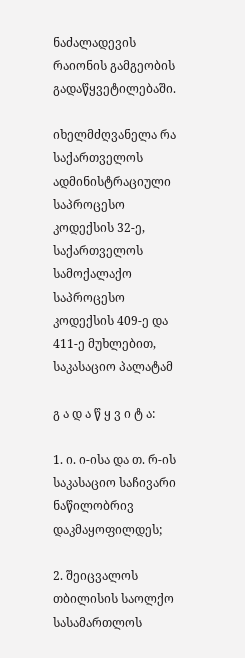ნაძალადევის რაიონის გამგეობის გადაწყვეტილებაში.

იხელმძღვანელა რა საქართველოს ადმინისტრაციული საპროცესო კოდექსის 32-ე, საქართველოს სამოქალაქო საპროცესო კოდექსის 409-ე და 411-ე მუხლებით, საკასაციო პალატამ

გ ა დ ა წ ყ ვ ი ტ ა:

1. ი. ი-ისა და თ. რ-ის საკასაციო საჩივარი ნაწილობრივ დაკმაყოფილდეს;

2. შეიცვალოს თბილისის საოლქო სასამართლოს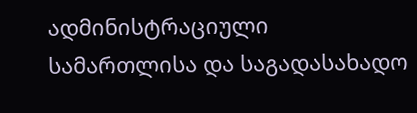ადმინისტრაციული სამართლისა და საგადასახადო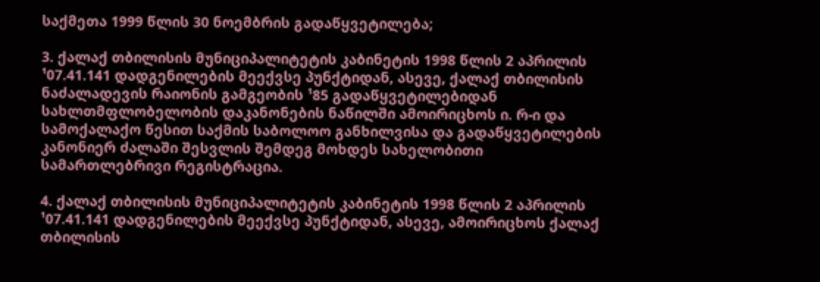საქმეთა 1999 წლის 30 ნოემბრის გადაწყვეტილება;

3. ქალაქ თბილისის მუნიციპალიტეტის კაბინეტის 1998 წლის 2 აპრილის ¹07.41.141 დადგენილების მეექვსე პუნქტიდან, ასევე, ქალაქ თბილისის ნაძალადევის რაიონის გამგეობის ¹85 გადაწყვეტილებიდან სახლთმფლობელობის დაკანონების ნაწილში ამოირიცხოს ი. რ-ი და სამოქალაქო წესით საქმის საბოლოო განხილვისა და გადაწყვეტილების კანონიერ ძალაში შესვლის შემდეგ მოხდეს სახელობითი სამართლებრივი რეგისტრაცია.

4. ქალაქ თბილისის მუნიციპალიტეტის კაბინეტის 1998 წლის 2 აპრილის ¹07.41.141 დადგენილების მეექვსე პუნქტიდან, ასევე, ამოირიცხოს ქალაქ თბილისის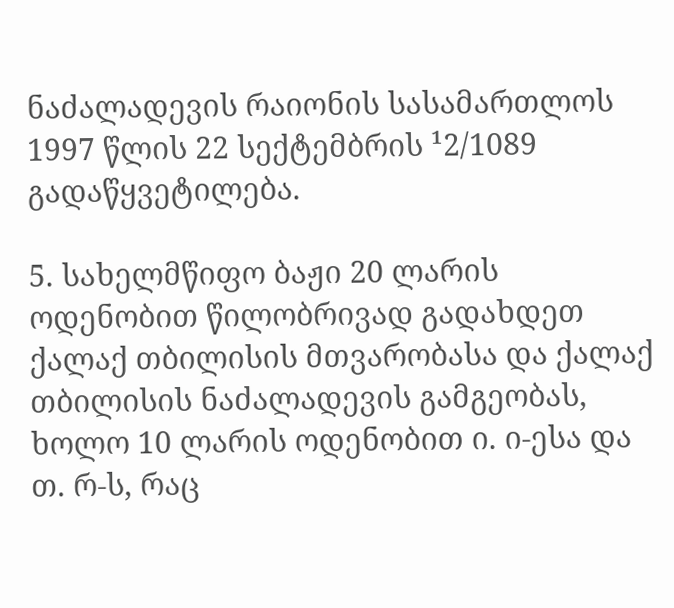ნაძალადევის რაიონის სასამართლოს 1997 წლის 22 სექტემბრის ¹2/1089 გადაწყვეტილება.

5. სახელმწიფო ბაჟი 20 ლარის ოდენობით წილობრივად გადახდეთ ქალაქ თბილისის მთვარობასა და ქალაქ თბილისის ნაძალადევის გამგეობას, ხოლო 10 ლარის ოდენობით ი. ი-ესა და თ. რ-ს, რაც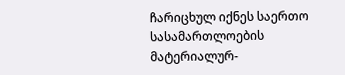ჩარიცხულ იქნეს საერთო სასამართლოების მატერიალურ-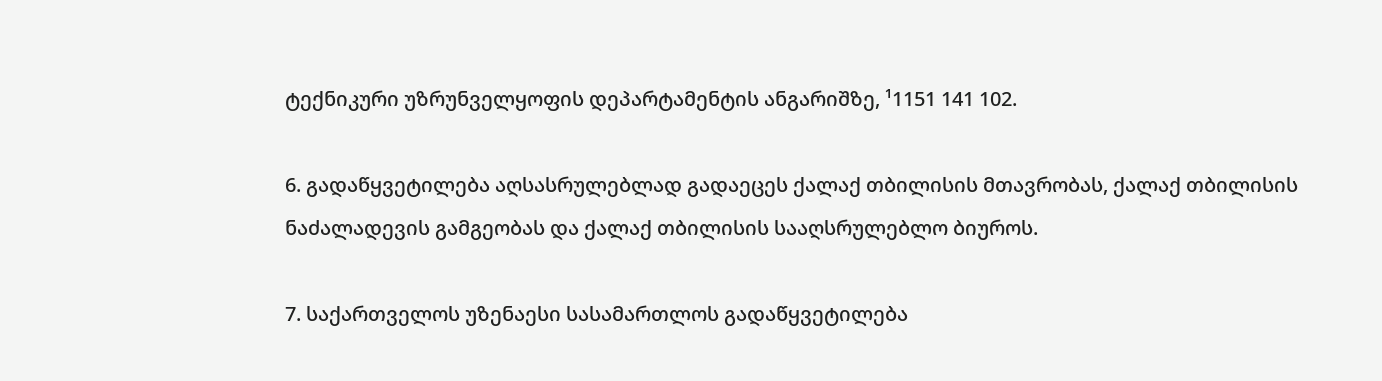ტექნიკური უზრუნველყოფის დეპარტამენტის ანგარიშზე, ¹1151 141 102.

6. გადაწყვეტილება აღსასრულებლად გადაეცეს ქალაქ თბილისის მთავრობას, ქალაქ თბილისის ნაძალადევის გამგეობას და ქალაქ თბილისის სააღსრულებლო ბიუროს.

7. საქართველოს უზენაესი სასამართლოს გადაწყვეტილება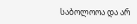საბოლოოა და არ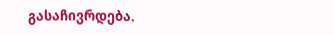გასაჩივრდება.